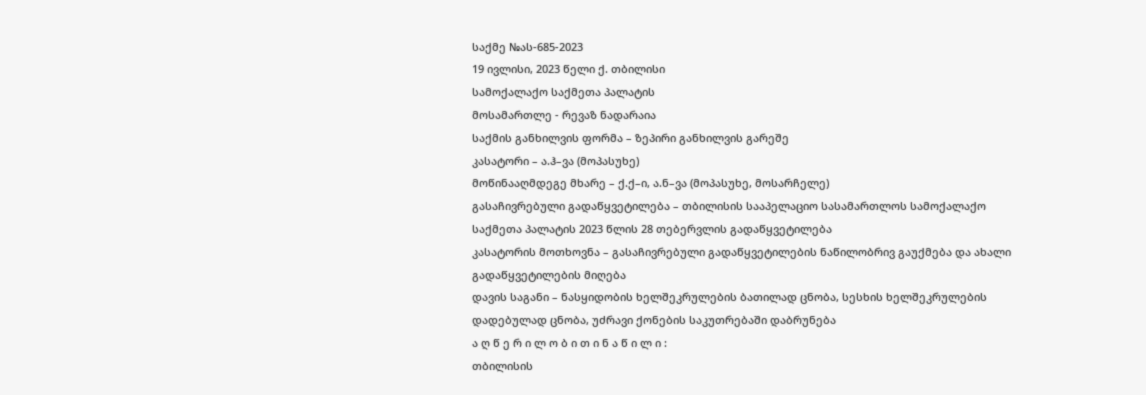საქმე №ას-685-2023
19 ივლისი, 2023 წელი ქ. თბილისი
სამოქალაქო საქმეთა პალატის
მოსამართლე - რევაზ ნადარაია
საქმის განხილვის ფორმა – ზეპირი განხილვის გარეშე
კასატორი – ა.ჰ–ვა (მოპასუხე)
მოწინააღმდეგე მხარე – ქ.ქ–ი, ა.ნ–ვა (მოპასუხე, მოსარჩელე)
გასაჩივრებული გადაწყვეტილება – თბილისის სააპელაციო სასამართლოს სამოქალაქო საქმეთა პალატის 2023 წლის 28 თებერვლის გადაწყვეტილება
კასატორის მოთხოვნა – გასაჩივრებული გადაწყვეტილების ნაწილობრივ გაუქმება და ახალი გადაწყვეტილების მიღება
დავის საგანი – ნასყიდობის ხელშეკრულების ბათილად ცნობა, სესხის ხელშეკრულების დადებულად ცნობა, უძრავი ქონების საკუთრებაში დაბრუნება
ა ღ წ ე რ ი ლ ო ბ ი თ ი ნ ა წ ი ლ ი :
თბილისის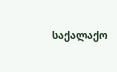საქალაქო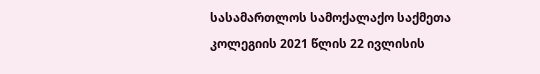სასამართლოს სამოქალაქო საქმეთა კოლეგიის 2021 წლის 22 ივლისის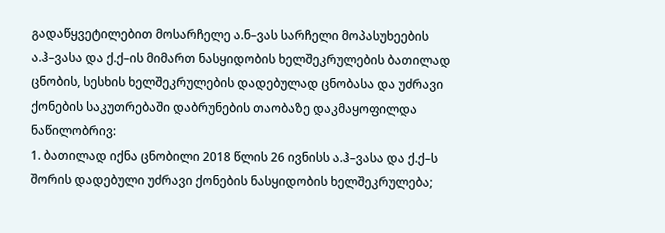გადაწყვეტილებით მოსარჩელე ა.ნ–ვას სარჩელი მოპასუხეების ა.ჰ–ვასა და ქ.ქ–ის მიმართ ნასყიდობის ხელშეკრულების ბათილად ცნობის, სესხის ხელშეკრულების დადებულად ცნობასა და უძრავი ქონების საკუთრებაში დაბრუნების თაობაზე დაკმაყოფილდა ნაწილობრივ:
1. ბათილად იქნა ცნობილი 2018 წლის 26 ივნისს ა.ჰ–ვასა და ქ.ქ–ს შორის დადებული უძრავი ქონების ნასყიდობის ხელშეკრულება;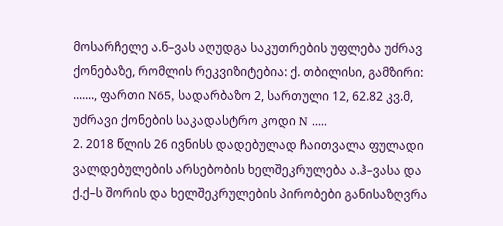მოსარჩელე ა.ნ–ვას აღუდგა საკუთრების უფლება უძრავ ქონებაზე, რომლის რეკვიზიტებია: ქ. თბილისი, გამზირი: ......., ფართი N65, სადარბაზო 2, სართული 12, 62.82 კვ.მ, უძრავი ქონების საკადასტრო კოდი N .....
2. 2018 წლის 26 ივნისს დადებულად ჩაითვალა ფულადი ვალდებულების არსებობის ხელშეკრულება ა.ჰ–ვასა და ქ.ქ–ს შორის და ხელშეკრულების პირობები განისაზღვრა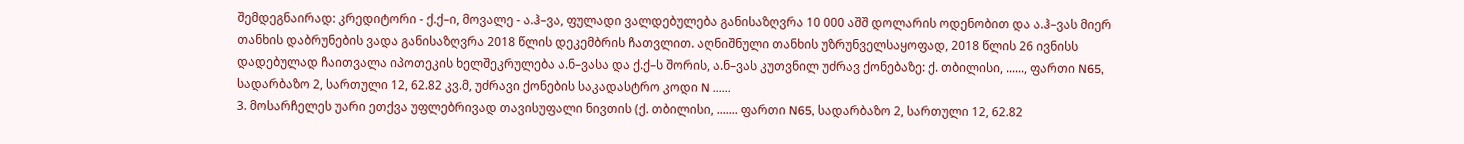შემდეგნაირად: კრედიტორი - ქ.ქ–ი, მოვალე - ა.ჰ–ვა, ფულადი ვალდებულება განისაზღვრა 10 000 აშშ დოლარის ოდენობით და ა.ჰ–ვას მიერ თანხის დაბრუნების ვადა განისაზღვრა 2018 წლის დეკემბრის ჩათვლით. აღნიშნული თანხის უზრუნველსაყოფად, 2018 წლის 26 ივნისს დადებულად ჩაითვალა იპოთეკის ხელშეკრულება ა.ნ–ვასა და ქ.ქ–ს შორის, ა.ნ–ვას კუთვნილ უძრავ ქონებაზე: ქ. თბილისი, ......, ფართი N65, სადარბაზო 2, სართული 12, 62.82 კვ.მ, უძრავი ქონების საკადასტრო კოდი N ......
3. მოსარჩელეს უარი ეთქვა უფლებრივად თავისუფალი ნივთის (ქ. თბილისი, ....... ფართი N65, სადარბაზო 2, სართული 12, 62.82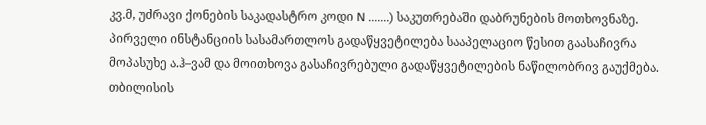კვ.მ, უძრავი ქონების საკადასტრო კოდი N .......) საკუთრებაში დაბრუნების მოთხოვნაზე.
პირველი ინსტანციის სასამართლოს გადაწყვეტილება სააპელაციო წესით გაასაჩივრა მოპასუხე ა.ჰ–ვამ და მოითხოვა გასაჩივრებული გადაწყვეტილების ნაწილობრივ გაუქმება.
თბილისის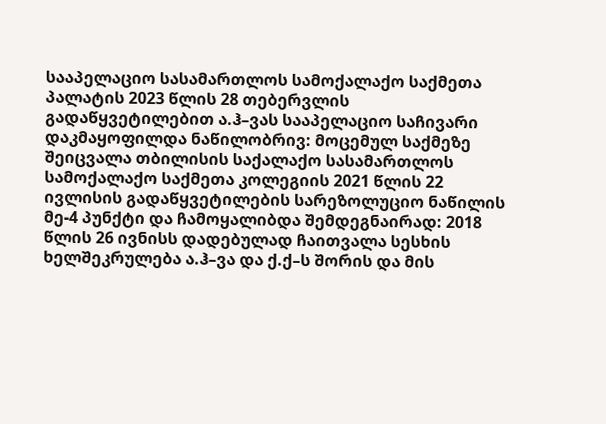სააპელაციო სასამართლოს სამოქალაქო საქმეთა პალატის 2023 წლის 28 თებერვლის გადაწყვეტილებით ა.ჰ–ვას სააპელაციო საჩივარი დაკმაყოფილდა ნაწილობრივ: მოცემულ საქმეზე შეიცვალა თბილისის საქალაქო სასამართლოს სამოქალაქო საქმეთა კოლეგიის 2021 წლის 22 ივლისის გადაწყვეტილების სარეზოლუციო ნაწილის მე-4 პუნქტი და ჩამოყალიბდა შემდეგნაირად: 2018 წლის 26 ივნისს დადებულად ჩაითვალა სესხის ხელშეკრულება ა.ჰ–ვა და ქ.ქ–ს შორის და მის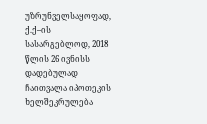უზრუნველსაყოფად, ქ.ქ–ის სასარგებლოდ, 2018 წლის 26 ივნისს დადებულად ჩაითვალა იპოთეკის ხელშეკრულება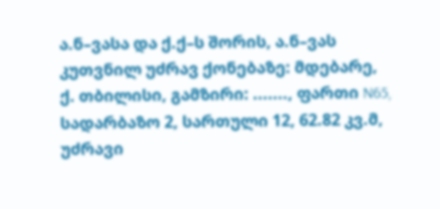ა.ნ–ვასა და ქ.ქ–ს შორის, ა.ნ–ვას კუთვნილ უძრავ ქონებაზე: მდებარე, ქ. თბილისი, გამზირი: ......., ფართი N65, სადარბაზო 2, სართული 12, 62.82 კვ.მ, უძრავი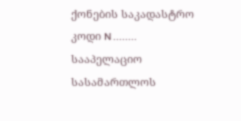ქონების საკადასტრო კოდი N ........
სააპელაციო სასამართლოს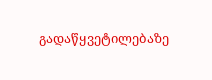გადაწყვეტილებაზე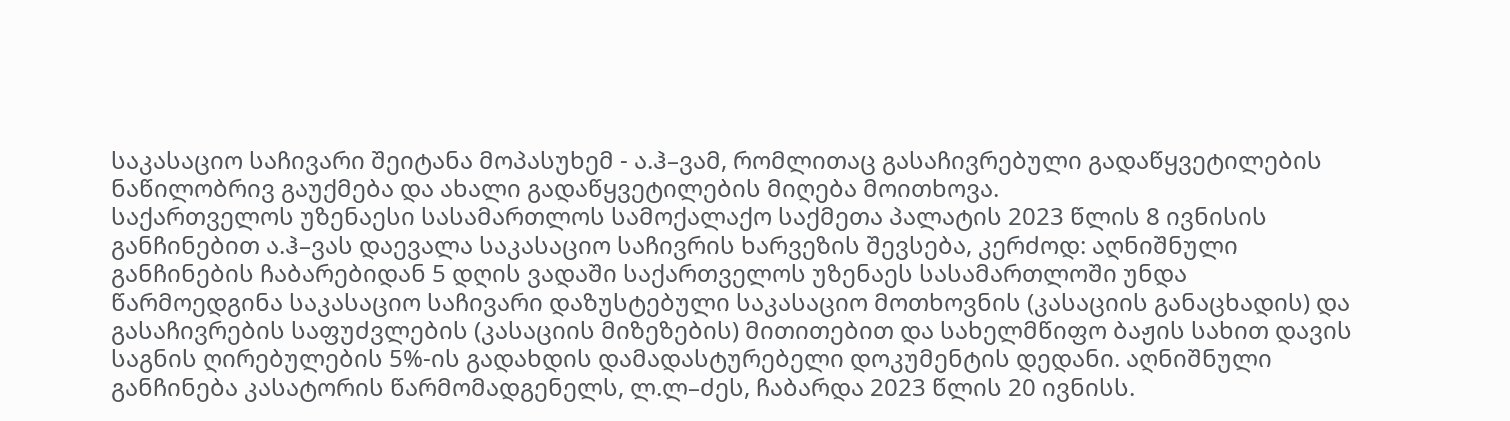საკასაციო საჩივარი შეიტანა მოპასუხემ - ა.ჰ–ვამ, რომლითაც გასაჩივრებული გადაწყვეტილების ნაწილობრივ გაუქმება და ახალი გადაწყვეტილების მიღება მოითხოვა.
საქართველოს უზენაესი სასამართლოს სამოქალაქო საქმეთა პალატის 2023 წლის 8 ივნისის განჩინებით ა.ჰ–ვას დაევალა საკასაციო საჩივრის ხარვეზის შევსება, კერძოდ: აღნიშნული განჩინების ჩაბარებიდან 5 დღის ვადაში საქართველოს უზენაეს სასამართლოში უნდა წარმოედგინა საკასაციო საჩივარი დაზუსტებული საკასაციო მოთხოვნის (კასაციის განაცხადის) და გასაჩივრების საფუძვლების (კასაციის მიზეზების) მითითებით და სახელმწიფო ბაჟის სახით დავის საგნის ღირებულების 5%-ის გადახდის დამადასტურებელი დოკუმენტის დედანი. აღნიშნული განჩინება კასატორის წარმომადგენელს, ლ.ლ–ძეს, ჩაბარდა 2023 წლის 20 ივნისს.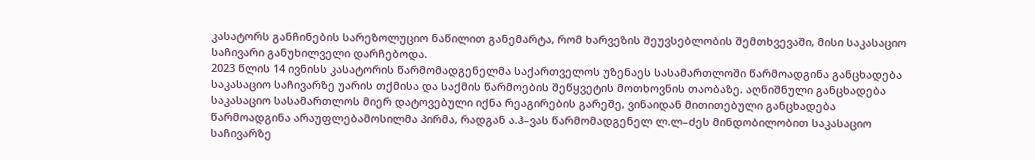კასატორს განჩინების სარეზოლუციო ნაწილით განემარტა, რომ ხარვეზის შეუვსებლობის შემთხვევაში, მისი საკასაციო საჩივარი განუხილველი დარჩებოდა.
2023 წლის 14 ივნისს კასატორის წარმომადგენელმა საქართველოს უზენაეს სასამართლოში წარმოადგინა განცხადება საკასაციო საჩივარზე უარის თქმისა და საქმის წარმოების შეწყვეტის მოთხოვნის თაობაზე. აღნიშნული განცხადება საკასაციო სასამართლოს მიერ დატოვებული იქნა რეაგირების გარეშე, ვინაიდან მითითებული განცხადება წარმოადგინა არაუფლებამოსილმა პირმა, რადგან ა.ჰ–ვას წარმომადგენელ ლ.ლ–ძეს მინდობილობით საკასაციო საჩივარზე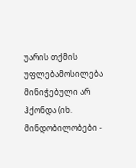უარის თქმის უფლებამოსილება მინიჭებული არ ჰქონდა (იხ. მინდობილობები -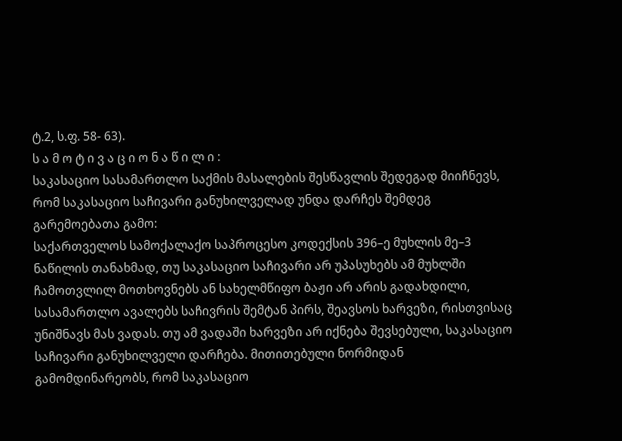ტ.2, ს.ფ. 58- 63).
ს ა მ ო ტ ი ვ ა ც ი ო ნ ა წ ი ლ ი :
საკასაციო სასამართლო საქმის მასალების შესწავლის შედეგად მიიჩნევს, რომ საკასაციო საჩივარი განუხილველად უნდა დარჩეს შემდეგ გარემოებათა გამო:
საქართველოს სამოქალაქო საპროცესო კოდექსის 396–ე მუხლის მე–3 ნაწილის თანახმად, თუ საკასაციო საჩივარი არ უპასუხებს ამ მუხლში ჩამოთვლილ მოთხოვნებს ან სახელმწიფო ბაჟი არ არის გადახდილი, სასამართლო ავალებს საჩივრის შემტან პირს, შეავსოს ხარვეზი, რისთვისაც უნიშნავს მას ვადას. თუ ამ ვადაში ხარვეზი არ იქნება შევსებული, საკასაციო საჩივარი განუხილველი დარჩება. მითითებული ნორმიდან გამომდინარეობს, რომ საკასაციო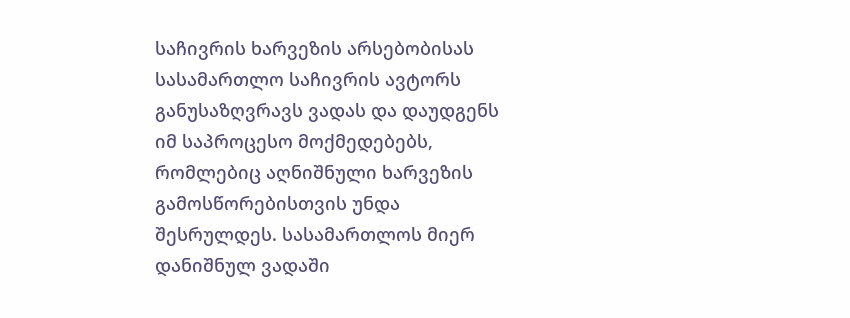საჩივრის ხარვეზის არსებობისას სასამართლო საჩივრის ავტორს განუსაზღვრავს ვადას და დაუდგენს იმ საპროცესო მოქმედებებს, რომლებიც აღნიშნული ხარვეზის გამოსწორებისთვის უნდა შესრულდეს. სასამართლოს მიერ დანიშნულ ვადაში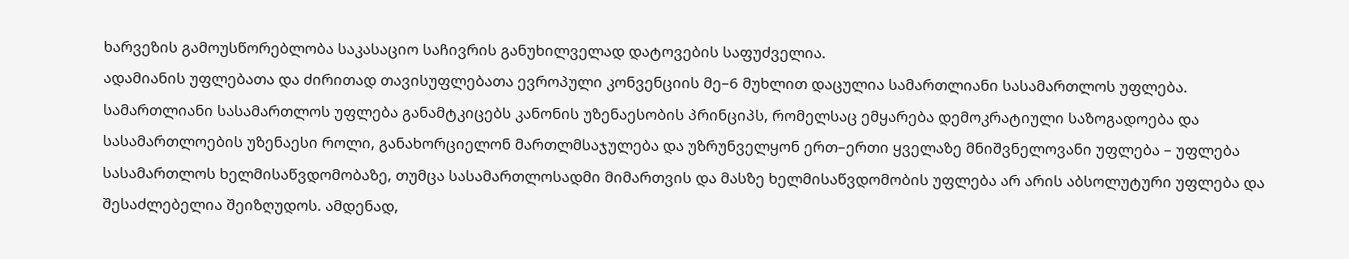ხარვეზის გამოუსწორებლობა საკასაციო საჩივრის განუხილველად დატოვების საფუძველია.
ადამიანის უფლებათა და ძირითად თავისუფლებათა ევროპული კონვენციის მე–6 მუხლით დაცულია სამართლიანი სასამართლოს უფლება. სამართლიანი სასამართლოს უფლება განამტკიცებს კანონის უზენაესობის პრინციპს, რომელსაც ემყარება დემოკრატიული საზოგადოება და სასამართლოების უზენაესი როლი, განახორციელონ მართლმსაჯულება და უზრუნველყონ ერთ–ერთი ყველაზე მნიშვნელოვანი უფლება – უფლება სასამართლოს ხელმისაწვდომობაზე, თუმცა სასამართლოსადმი მიმართვის და მასზე ხელმისაწვდომობის უფლება არ არის აბსოლუტური უფლება და შესაძლებელია შეიზღუდოს. ამდენად,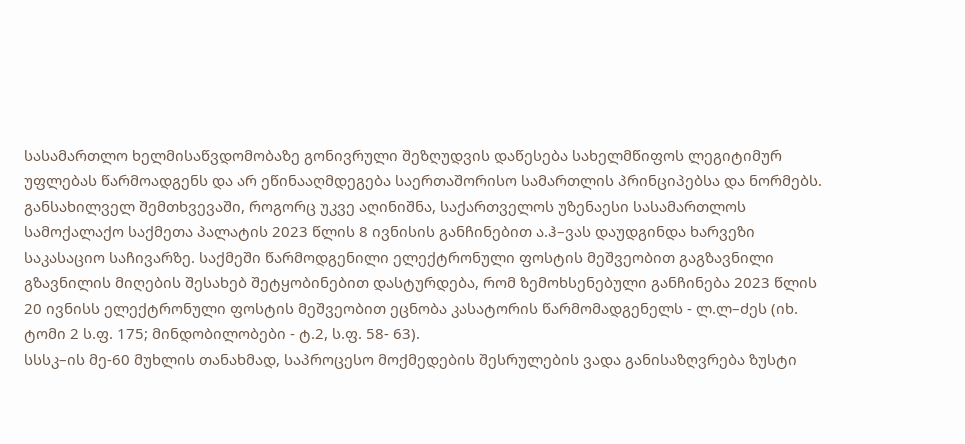სასამართლო ხელმისაწვდომობაზე გონივრული შეზღუდვის დაწესება სახელმწიფოს ლეგიტიმურ უფლებას წარმოადგენს და არ ეწინააღმდეგება საერთაშორისო სამართლის პრინციპებსა და ნორმებს.
განსახილველ შემთხვევაში, როგორც უკვე აღინიშნა, საქართველოს უზენაესი სასამართლოს სამოქალაქო საქმეთა პალატის 2023 წლის 8 ივნისის განჩინებით ა.ჰ–ვას დაუდგინდა ხარვეზი საკასაციო საჩივარზე. საქმეში წარმოდგენილი ელექტრონული ფოსტის მეშვეობით გაგზავნილი გზავნილის მიღების შესახებ შეტყობინებით დასტურდება, რომ ზემოხსენებული განჩინება 2023 წლის 20 ივნისს ელექტრონული ფოსტის მეშვეობით ეცნობა კასატორის წარმომადგენელს - ლ.ლ–ძეს (იხ. ტომი 2 ს.ფ. 175; მინდობილობები - ტ.2, ს.ფ. 58- 63).
სსსკ–ის მე-60 მუხლის თანახმად, საპროცესო მოქმედების შესრულების ვადა განისაზღვრება ზუსტი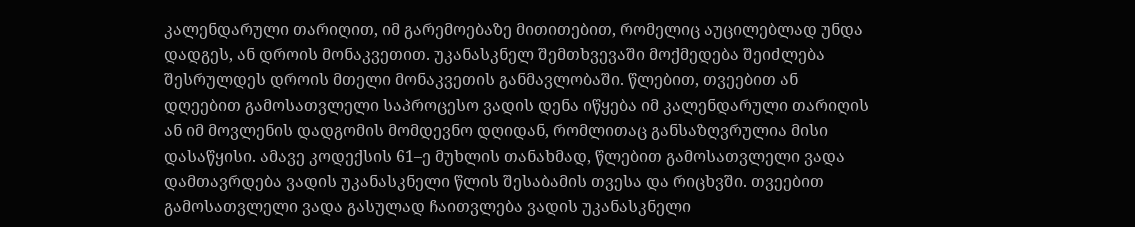კალენდარული თარიღით, იმ გარემოებაზე მითითებით, რომელიც აუცილებლად უნდა დადგეს, ან დროის მონაკვეთით. უკანასკნელ შემთხვევაში მოქმედება შეიძლება შესრულდეს დროის მთელი მონაკვეთის განმავლობაში. წლებით, თვეებით ან დღეებით გამოსათვლელი საპროცესო ვადის დენა იწყება იმ კალენდარული თარიღის ან იმ მოვლენის დადგომის მომდევნო დღიდან, რომლითაც განსაზღვრულია მისი დასაწყისი. ამავე კოდექსის 61–ე მუხლის თანახმად, წლებით გამოსათვლელი ვადა დამთავრდება ვადის უკანასკნელი წლის შესაბამის თვესა და რიცხვში. თვეებით გამოსათვლელი ვადა გასულად ჩაითვლება ვადის უკანასკნელი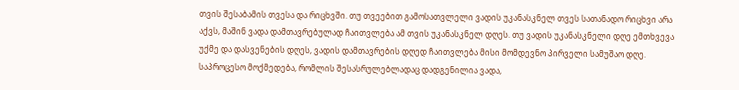თვის შესაბამის თვესა და რიცხვში. თუ თვეებით გამოსათვლელი ვადის უკანასკნელ თვეს სათანადო რიცხვი არა აქვს, მაშინ ვადა დამთავრებულად ჩაითვლება ამ თვის უკანასკნელ დღეს. თუ ვადის უკანასკნელი დღე ემთხვევა უქმე და დასვენების დღეს, ვადის დამთავრების დღედ ჩაითვლება მისი მომდევნო პირველი სამუშაო დღე. საპროცესო მოქმედება, რომლის შესასრულებლადაც დადგენილია ვადა,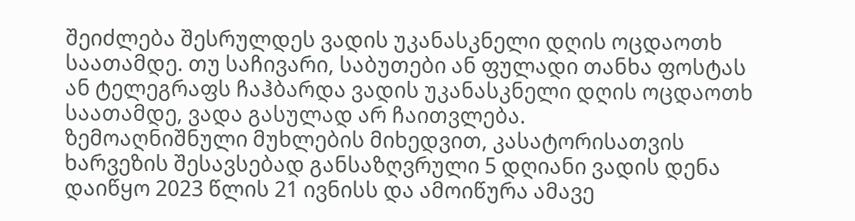შეიძლება შესრულდეს ვადის უკანასკნელი დღის ოცდაოთხ საათამდე. თუ საჩივარი, საბუთები ან ფულადი თანხა ფოსტას ან ტელეგრაფს ჩაჰბარდა ვადის უკანასკნელი დღის ოცდაოთხ საათამდე, ვადა გასულად არ ჩაითვლება.
ზემოაღნიშნული მუხლების მიხედვით, კასატორისათვის ხარვეზის შესავსებად განსაზღვრული 5 დღიანი ვადის დენა დაიწყო 2023 წლის 21 ივნისს და ამოიწურა ამავე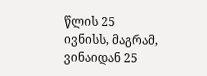წლის 25 ივნისს, მაგრამ, ვინაიდან 25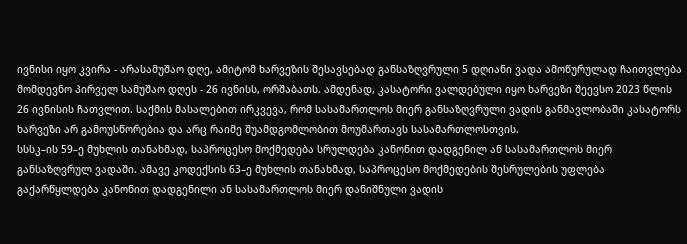ივნისი იყო კვირა - არასამუშაო დღე, ამიტომ ხარვეზის შესავსებად განსაზღვრული 5 დღიანი ვადა ამოწურულად ჩაითვლება მომდევნო პირველ სამუშაო დღეს - 26 ივნისს, ორშაბათს. ამდენად, კასატორი ვალდებული იყო ხარვეზი შეევსო 2023 წლის 26 ივნისის ჩათვლით. საქმის მასალებით ირკვევა, რომ სასამართლოს მიერ განსაზღვრული ვადის განმავლობაში კასატორს ხარვეზი არ გამოუსწორებია და არც რაიმე შუამდგომლობით მოუმართავს სასამართლოსთვის.
სსსკ–ის 59–ე მუხლის თანახმად, საპროცესო მოქმედება სრულდება კანონით დადგენილ ან სასამართლოს მიერ განსაზღვრულ ვადაში. ამავე კოდექსის 63–ე მუხლის თანახმად, საპროცესო მოქმედების შესრულების უფლება გაქარწყლდება კანონით დადგენილი ან სასამართლოს მიერ დანიშნული ვადის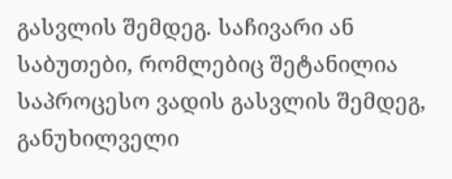გასვლის შემდეგ. საჩივარი ან საბუთები, რომლებიც შეტანილია საპროცესო ვადის გასვლის შემდეგ, განუხილველი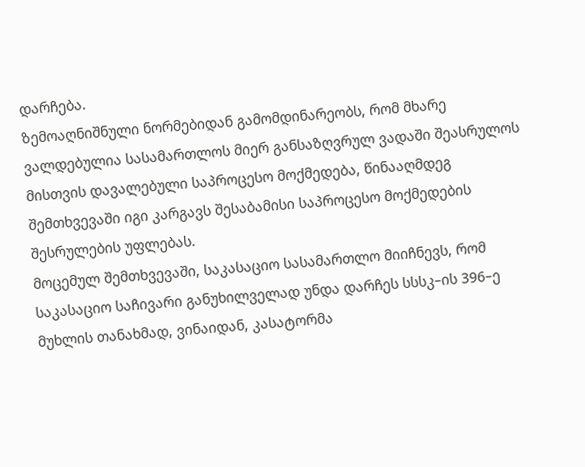დარჩება.
ზემოაღნიშნული ნორმებიდან გამომდინარეობს, რომ მხარე ვალდებულია სასამართლოს მიერ განსაზღვრულ ვადაში შეასრულოს მისთვის დავალებული საპროცესო მოქმედება, წინააღმდეგ შემთხვევაში იგი კარგავს შესაბამისი საპროცესო მოქმედების შესრულების უფლებას.
მოცემულ შემთხვევაში, საკასაციო სასამართლო მიიჩნევს, რომ საკასაციო საჩივარი განუხილველად უნდა დარჩეს სსსკ–ის 396–ე მუხლის თანახმად, ვინაიდან, კასატორმა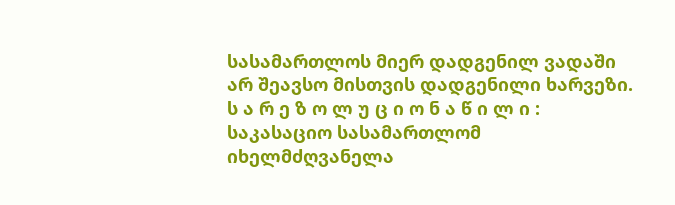სასამართლოს მიერ დადგენილ ვადაში არ შეავსო მისთვის დადგენილი ხარვეზი.
ს ა რ ე ზ ო ლ უ ც ი ო ნ ა წ ი ლ ი :
საკასაციო სასამართლომ იხელმძღვანელა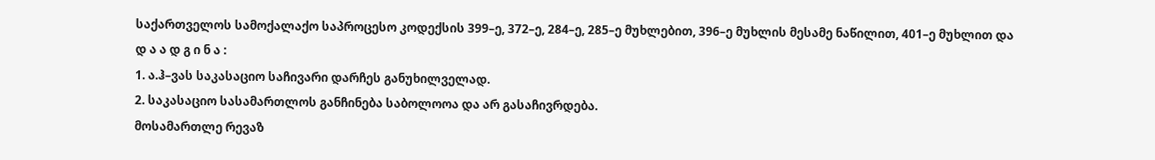საქართველოს სამოქალაქო საპროცესო კოდექსის 399–ე, 372–ე, 284–ე, 285–ე მუხლებით, 396–ე მუხლის მესამე ნაწილით, 401–ე მუხლით და
დ ა ა დ გ ი ნ ა :
1. ა.ჰ–ვას საკასაციო საჩივარი დარჩეს განუხილველად.
2. საკასაციო სასამართლოს განჩინება საბოლოოა და არ გასაჩივრდება.
მოსამართლე რევაზ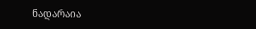ნადარაია